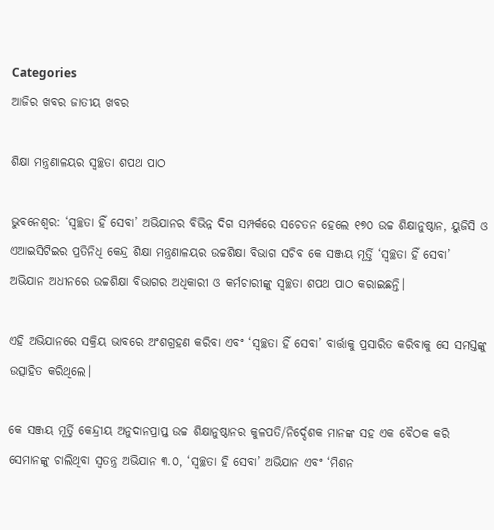Categories
ଆଜିର ଖବର ଜାତୀୟ ଖବର

ଶିକ୍ଷା ମନ୍ତ୍ରଣାଳୟର ସ୍ଵଚ୍ଛତା ଶପଥ ପାଠ

ଭୁବନେଶ୍ଵର: ‘ସ୍ୱଚ୍ଛତା ହିଁ ସେବା’ ଅଭିଯାନର ବିଭିନ୍ନ ଦିଗ ସମ୍ପର୍କରେ ସଚେତନ ହେଲେ ୧୭୦ ଉଚ୍ଚ ଶିକ୍ଷାନୁଷ୍ଠାନ, ୟୁଜିସି ଓ ଏଆଇସିଟିଇର ପ୍ରତିନିଧି କେନ୍ଦ୍ର ଶିକ୍ଷା ମନ୍ତ୍ରଣାଳୟର ଉଚ୍ଚଶିକ୍ଷା ବିଭାଗ ସଚିବ କେ ସଞ୍ଜୟ ମୂର୍ତ୍ତି ‘ସ୍ୱଚ୍ଛତା ହିଁ ସେବା’ ଅଭିଯାନ ଅଧୀନରେ ଉଚ୍ଚଶିକ୍ଷା ବିଭାଗର ଅଧିକାରୀ ଓ କର୍ମଚାରୀଙ୍କୁ ସ୍ୱଚ୍ଛତା ଶପଥ ପାଠ କରାଇଛନ୍ତି।

ଏହି ଅଭିଯାନରେ ସକ୍ରିୟ ଭାବରେ ଅଂଶଗ୍ରହଣ କରିବା ଏବଂ ‘ସ୍ୱଚ୍ଛତା ହିଁ ସେବା’ ବାର୍ତ୍ତାକୁ ପ୍ରସାରିତ କରିବାକୁ ସେ ସମସ୍ତଙ୍କୁ ଉତ୍ସାହିତ କରିଥିଲେ।

କେ ସଞ୍ଜୟ ମୂର୍ତ୍ତି କେନ୍ଦ୍ରୀୟ ଅନୁଦାନପ୍ରାପ୍ତ ଉଚ୍ଚ ଶିକ୍ଷାନୁଷ୍ଠାନର କୁଳପତି/ନିର୍ଦ୍ଦେଶକ ମାନଙ୍କ ସହ ଏକ ବୈଠକ କରି ସେମାନଙ୍କୁ ଚାଲିଥିବା ସ୍ୱତନ୍ତ୍ର ଅଭିଯାନ ୩.୦, ‘ସ୍ଵଚ୍ଛତା ହି ସେବା’ ଅଭିଯାନ ଏବଂ ‘ମିଶନ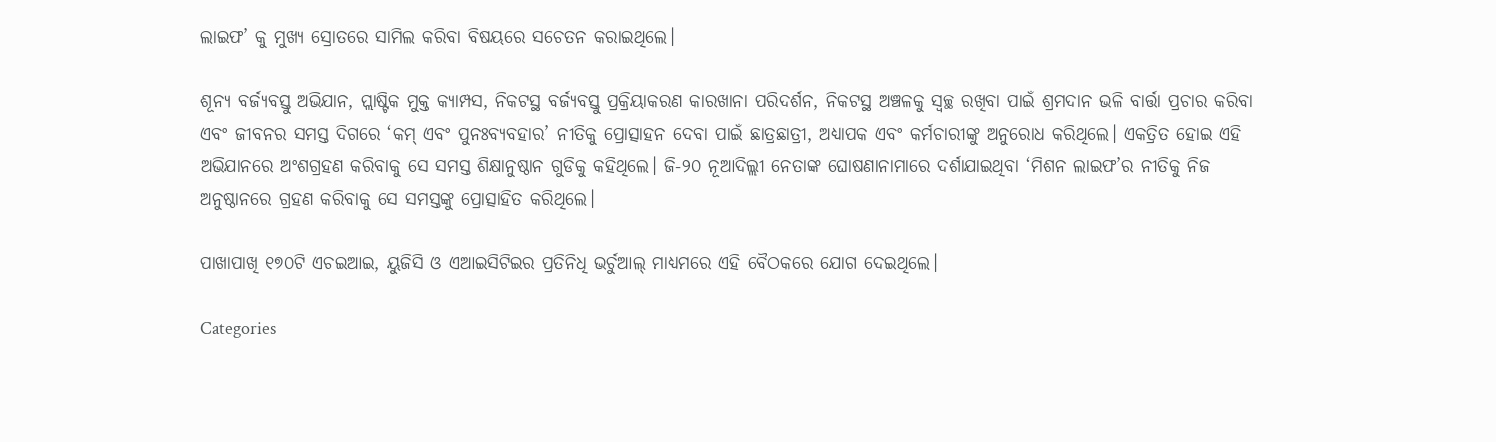ଲାଇଫ’ କୁ ମୁଖ୍ୟ ସ୍ରୋତରେ ସାମିଲ କରିବା ବିଷୟରେ ସଚେତନ କରାଇଥିଲେ।

ଶୂନ୍ୟ ବର୍ଜ୍ୟବସ୍ତୁ ଅଭିଯାନ, ପ୍ଲାଷ୍ଟିକ ମୁକ୍ତ କ୍ୟାମ୍ପସ, ନିକଟସ୍ଥ ବର୍ଜ୍ୟବସ୍ତୁ ପ୍ରକ୍ରିୟାକରଣ କାରଖାନା ପରିଦର୍ଶନ, ନିକଟସ୍ଥ ଅଞ୍ଚଳକୁ ସ୍ବଚ୍ଛ ରଖିବା ପାଇଁ ଶ୍ରମଦାନ ଭଳି ବାର୍ତ୍ତା ପ୍ରଚାର କରିବା ଏବଂ ଜୀବନର ସମସ୍ତ ଦିଗରେ ‘କମ୍ ଏବଂ ପୁନଃବ୍ୟବହାର’ ନୀତିକୁ ପ୍ରୋତ୍ସାହନ ଦେବା ପାଇଁ ଛାତ୍ରଛାତ୍ରୀ, ଅଧ୍ୟାପକ ଏବଂ କର୍ମଚାରୀଙ୍କୁ ଅନୁରୋଧ କରିଥିଲେ। ଏକତ୍ରିତ ହୋଇ ଏହି ଅଭିଯାନରେ ଅଂଶଗ୍ରହଣ କରିବାକୁ ସେ ସମସ୍ତ ଶିକ୍ଷାନୁଷ୍ଠାନ ଗୁଡିକୁ କହିଥିଲେ। ଜି-୨୦ ନୂଆଦିଲ୍ଲୀ ନେତାଙ୍କ ଘୋଷଣାନାମାରେ ଦର୍ଶାଯାଇଥିବା ‘ମିଶନ ଲାଇଫ’ର ନୀତିକୁ ନିଜ ଅନୁଷ୍ଠାନରେ ଗ୍ରହଣ କରିବାକୁ ସେ ସମସ୍ତଙ୍କୁ ପ୍ରୋତ୍ସାହିତ କରିଥିଲେ।

ପାଖାପାଖି ୧୭୦ଟି ଏଚଇଆଇ, ୟୁଜିସି ଓ ଏଆଇସିଟିଇର ପ୍ରତିନିଧି ଭର୍ଚୁଆଲ୍ ମାଧ୍ୟମରେ ଏହି ବୈଠକରେ ଯୋଗ ଦେଇଥିଲେ।

Categories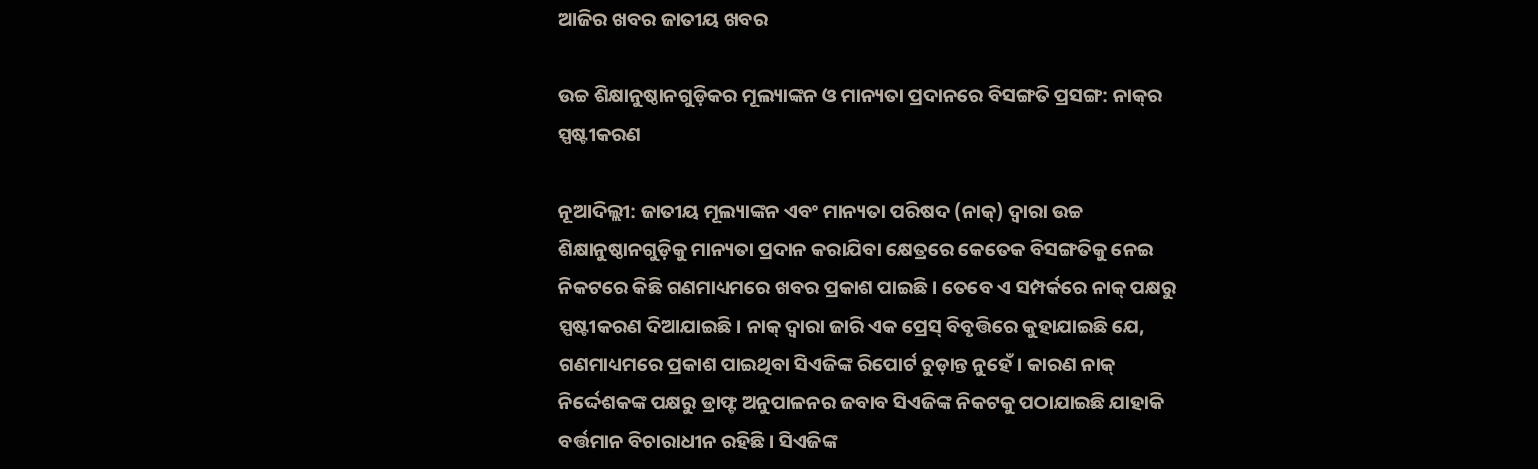ଆଜିର ଖବର ଜାତୀୟ ଖବର

ଉଚ୍ଚ ଶିକ୍ଷାନୁଷ୍ଠାନଗୁଡ଼ିକର ମୂଲ୍ୟାଙ୍କନ ଓ ମାନ୍ୟତା ପ୍ରଦାନରେ ବିସଙ୍ଗତି ପ୍ରସଙ୍ଗ: ନାକ୍‌ର ସ୍ପଷ୍ଟୀକରଣ

ନୂଆଦିଲ୍ଲୀ: ଜାତୀୟ ମୂଲ୍ୟାଙ୍କନ ଏବଂ ମାନ୍ୟତା ପରିଷଦ (ନାକ୍‌) ଦ୍ବାରା ଉଚ୍ଚ ଶିକ୍ଷାନୁଷ୍ଠାନଗୁଡ଼ିକୁ ମାନ୍ୟତା ପ୍ରଦାନ କରାଯିବା କ୍ଷେତ୍ରରେ କେତେକ ବିସଙ୍ଗତିକୁ ନେଇ ନିକଟରେ କିଛି ଗଣମାଧ୍ୟମରେ ଖବର ପ୍ରକାଶ ପାଇଛି। ତେବେ ଏ ସମ୍ପର୍କରେ ନାକ୍‌ ପକ୍ଷରୁ ସ୍ପଷ୍ଟୀକରଣ ଦିଆଯାଇଛି। ନାକ୍‌ ଦ୍ବାରା ଜାରି ଏକ ପ୍ରେସ୍‌ ବିବୃତ୍ତିରେ କୁହାଯାଇଛି ଯେ, ଗଣମାଧ୍ୟମରେ ପ୍ରକାଶ ପାଇଥିବା ସିଏଜିଙ୍କ ରିପୋର୍ଟ ଚୁଡ଼ାନ୍ତ ନୁହେଁ। କାରଣ ନାକ୍‌ ନିର୍ଦ୍ଦେଶକଙ୍କ ପକ୍ଷରୁ ଡ୍ରାଫ୍ଟ ଅନୁପାଳନର ଜବାବ ସିଏଜିଙ୍କ ନିକଟକୁ ପଠାଯାଇଛି ଯାହାକି ବର୍ତ୍ତମାନ ବିଚାରାଧୀନ ରହିଛି। ସିଏଜିଙ୍କ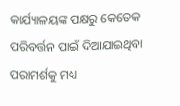କାର୍ଯ୍ୟାଳୟଙ୍କ ପକ୍ଷରୁ କେତେକ ପରିବର୍ତ୍ତନ ପାଇଁ ଦିଆଯାଇଥିବା ପରାମର୍ଶକୁ ମଧ୍ୟ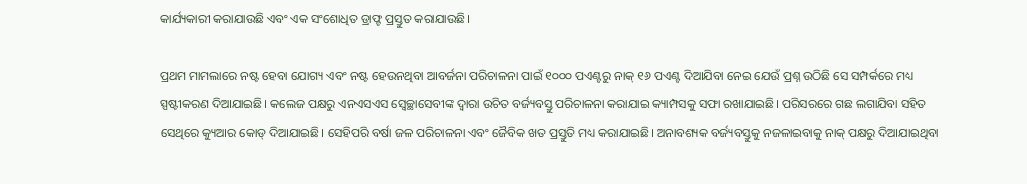କାର୍ଯ୍ୟକାରୀ କରାଯାଉଛି ଏବଂ ଏକ ସଂଶୋଧିତ ଡ୍ରାଫ୍ଟ ପ୍ରସ୍ତୁତ କରାଯାଉଛି।

ପ୍ରଥମ ମାମଲାରେ ନଷ୍ଟ ହେବା ଯୋଗ୍ୟ ଏବଂ ନଷ୍ଟ ହେଉନଥିବା ଆବର୍ଜନା ପରିଚାଳନା ପାଇଁ ୧୦୦୦ ପଏଣ୍ଟରୁ ନାକ୍‌ ୧୬ ପଏଣ୍ଟ ଦିଆଯିବା ନେଇ ଯେଉଁ ପ୍ରଶ୍ନ ଉଠିଛି ସେ ସମ୍ପର୍କରେ ମଧ୍ୟ ସ୍ପଷ୍ଟୀକରଣ ଦିଆଯାଇଛି। କଲେଜ ପକ୍ଷରୁ ଏନଏସଏସ ସ୍ବେଚ୍ଛାସେବୀଙ୍କ ଦ୍ବାରା ଉଚିତ ବର୍ଜ୍ୟବସ୍ତୁ ପରିଚାଳନା କରାଯାଇ କ୍ୟାମ୍ପସକୁ ସଫା ରଖାଯାଇଛି। ପରିସରରେ ଗଛ ଲଗାଯିବା ସହିତ ସେଥିରେ କ୍ୟୁଆର କୋଡ୍ ଦିଆଯାଇଛି। ସେହିପରି ବର୍ଷା ଜଳ ପରିଚାଳନା ଏବଂ ଜୈବିକ ଖତ ପ୍ରସ୍ତୁତି ମଧ୍ୟ କରାଯାଇଛି। ଅନାବଶ୍ୟକ ବର୍ଜ୍ୟବସ୍ତୁକୁ ନଜଳାଇବାକୁ ନାକ୍‌ ପକ୍ଷରୁ ଦିଆଯାଇଥିବା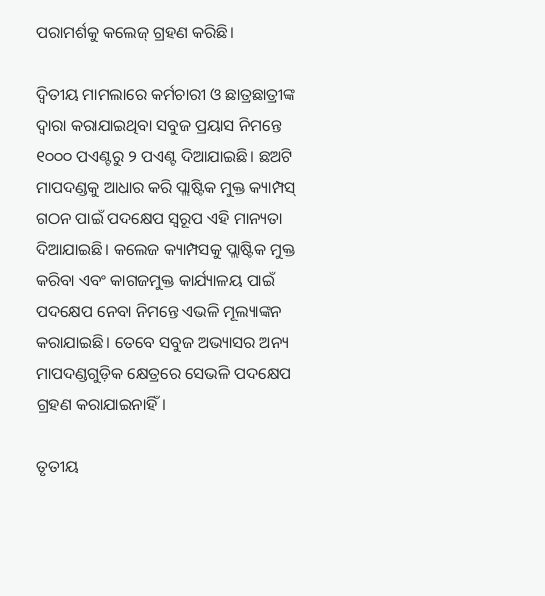ପରାମର୍ଶକୁ କଲେଜ୍‌ ଗ୍ରହଣ କରିଛି।

ଦ୍ବିତୀୟ ମାମଲାରେ କର୍ମଚାରୀ ଓ ଛାତ୍ରଛାତ୍ରୀଙ୍କ ଦ୍ବାରା କରାଯାଇଥିବା ସବୁଜ ପ୍ରୟାସ ନିମନ୍ତେ ୧୦୦୦ ପଏଣ୍ଟରୁ ୨ ପଏଣ୍ଟ ଦିଆଯାଇଛି। ଛଅଟି ମାପଦଣ୍ଡକୁ ଆଧାର କରି ପ୍ଲାଷ୍ଟିକ ମୁକ୍ତ କ୍ୟାମ୍ପସ୍‌ ଗଠନ ପାଇଁ ପଦକ୍ଷେପ ସ୍ବରୂପ ଏହି ମାନ୍ୟତା ଦିଆଯାଇଛି। କଲେଜ କ୍ୟାମ୍ପସକୁ ପ୍ଲାଷ୍ଟିକ ମୁକ୍ତ କରିବା ଏବଂ କାଗଜମୁକ୍ତ କାର୍ଯ୍ୟାଳୟ ପାଇଁ ପଦକ୍ଷେପ ନେବା ନିମନ୍ତେ ଏଭଳି ମୂଲ୍ୟାଙ୍କନ କରାଯାଇଛି। ତେବେ ସବୁଜ ଅଭ୍ୟାସର ଅନ୍ୟ ମାପଦଣ୍ଡଗୁଡ଼ିକ କ୍ଷେତ୍ରରେ ସେଭଳି ପଦକ୍ଷେପ ଗ୍ରହଣ କରାଯାଇନାହିଁ।

ତୃତୀୟ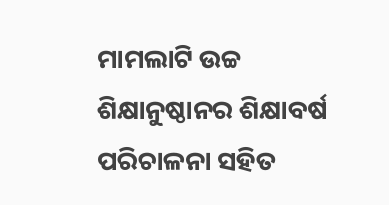ମାମଲାଟି ଉଚ୍ଚ ଶିକ୍ଷାନୁଷ୍ଠାନର ଶିକ୍ଷାବର୍ଷ ପରିଚାଳନା ସହିତ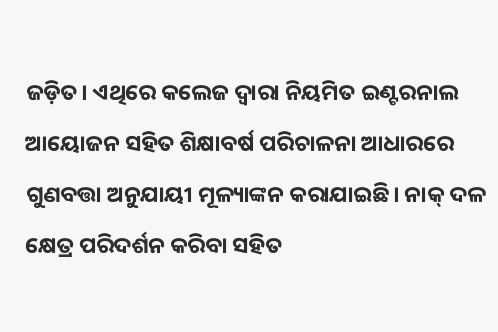ଜଡ଼ିତ। ଏଥିରେ କଲେଜ ଦ୍ବାରା ନିୟମିତ ଇଣ୍ଟରନାଲ ଆୟୋଜନ ସହିତ ଶିକ୍ଷାବର୍ଷ ପରିଚାଳନା ଆଧାରରେ ଗୁଣବତ୍ତା ଅନୁଯାୟୀ ମୂଳ୍ୟାଙ୍କନ କରାଯାଇଛି। ନାକ୍‌ ଦଳ କ୍ଷେତ୍ର ପରିଦର୍ଶନ କରିବା ସହିତ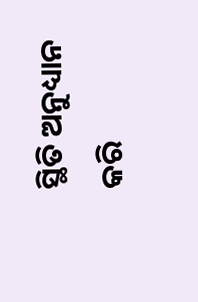ସ୍ଥିତି ଅନୁଧ୍ୟାନ କରି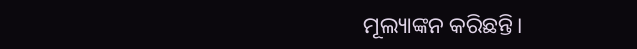ମୂଲ୍ୟାଙ୍କନ କରିଛନ୍ତି।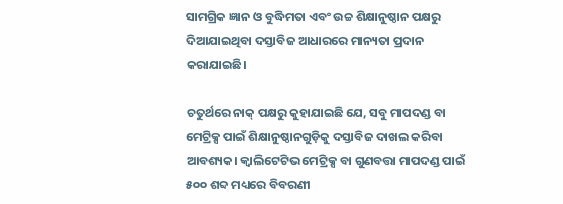ସାମଗ୍ରିକ ଜ୍ଞାନ ଓ ବୁଦ୍ଧିମତା ଏବଂ ଉଚ୍ଚ ଶିକ୍ଷାନୁଷ୍ଠାନ ପକ୍ଷରୁ ଦିଆଯାଇଥିବା ଦସ୍ତାବିଜ ଆଧାରରେ ମାନ୍ୟତା ପ୍ରଦାନ କରାଯାଇଛି।

ଚତୁର୍ଥରେ ନାକ୍‌ ପକ୍ଷରୁ କୁହାଯାଇଛି ଯେ, ସବୁ ମାପଦଣ୍ଡ ବା ମେଟ୍ରିକ୍ସ ପାଇଁ ଶିକ୍ଷାନୁଷ୍ଠାନଗୁଡ଼ିକୁ ଦସ୍ତାବିଜ ଦାଖଲ କରିବା ଆବଶ୍ୟକ। କ୍ବାଲିଟେଟିଭ ମେଟ୍ରିକ୍ସ ବା ଗୁଣବତ୍ତା ମାପଦଣ୍ଡ ପାଇଁ ୫୦୦ ଶବ୍ଦ ମଧ୍ୟରେ ବିବରଣୀ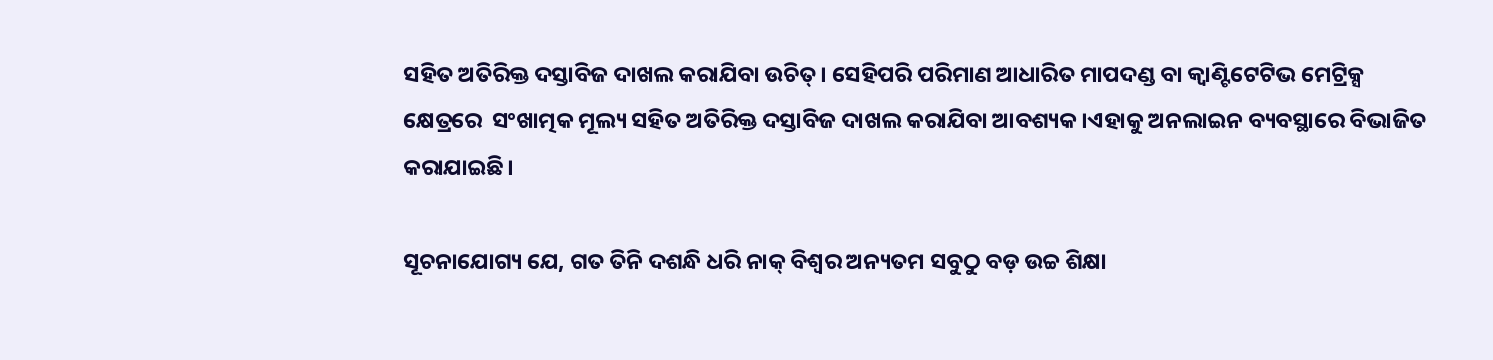ସହିତ ଅତିରିକ୍ତ ଦସ୍ତାବିଜ ଦାଖଲ କରାଯିବା ଉଚିତ୍‌। ସେହିପରି ପରିମାଣ ଆଧାରିତ ମାପଦଣ୍ଡ ବା କ୍ବାଣ୍ଟିଟେଟିଭ ମେଟ୍ରିକ୍ସ କ୍ଷେତ୍ରରେ  ସଂଖାତ୍ମକ ମୂଲ୍ୟ ସହିତ ଅତିରିକ୍ତ ଦସ୍ତାବିଜ ଦାଖଲ କରାଯିବା ଆବଶ୍ୟକ।ଏହାକୁ ଅନଲାଇନ ବ୍ୟବସ୍ଥାରେ ବିଭାଜିତ କରାଯାଇଛି।

ସୂଚନାଯୋଗ୍ୟ ଯେ, ଗତ ତିନି ଦଶନ୍ଧି ଧରି ନାକ୍‌ ବିଶ୍ବର ଅନ୍ୟତମ ସବୁଠୁ ବଡ଼ ଉଚ୍ଚ ଶିକ୍ଷା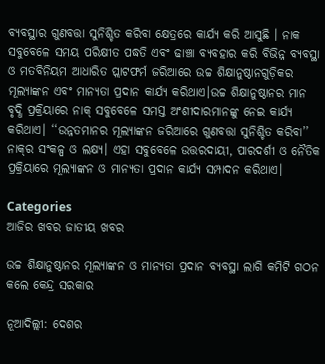ବ୍ୟବସ୍ଥାର ଗୁଣବତ୍ତା ସୁନିଶ୍ଚିତ କରିବା କ୍ଷେତ୍ରରେ କାର୍ଯ୍ୟ କରି ଆସୁଛି । ନାକ ସବୁବେଳେ ସମୟ ପରିକ୍ଷୀତ ପଦ୍ଧତି ଏବଂ ଢାଞ୍ଚା ବ୍ୟବହାର କରି ବିଭିନ୍ନ ବ୍ୟବସ୍ଥା ଓ ମତବିନିୟମ ଆଧାରିତ ପ୍ଲାଟଫର୍ମ ଜରିଆରେ ଉଚ୍ଚ ଶିକ୍ଷାନୁଷ୍ଠାନଗୁଡ଼ିକର ମୂଲ୍ୟାଙ୍କନ ଏବଂ ମାନ୍ୟତା ପ୍ରଦାନ କାର୍ଯ୍ୟ କରିଥାଏ।ଉଚ୍ଚ ଶିକ୍ଷାନୁଷ୍ଠାନର ମାନ ବୃଦ୍ଧି ପ୍ରକ୍ରିୟାରେ ନାକ୍‌ ସବୁବେଳେ ସମସ୍ତ ଅଂଶୀଦାରମାନଙ୍କୁ ନେଇ କାର୍ଯ୍ୟ କରିଥାଏ। ‘‘ଉନ୍ନତମାନର ମୂଲ୍ୟାଙ୍କନ ଜରିଆରେ ଗୁଣବତ୍ତା ସୁନିଶ୍ଚିତ କରିବା’’ ନାକ୍‌ର ସଂକଳ୍ପ ଓ ଲକ୍ଷ୍ୟ। ଏହା ସବୁବେଳେ ଉତ୍ତରଦାୟୀ, ପାରଦର୍ଶୀ ଓ ନୈତିକ ପ୍ରକ୍ରିୟାରେ ମୂଲ୍ୟାଙ୍କନ ଓ ମାନ୍ୟତା ପ୍ରଦାନ କାର୍ଯ୍ୟ ସମ୍ପାଦନ କରିଥାଏ।

Categories
ଆଜିର ଖବର ଜାତୀୟ ଖବର

ଉଚ୍ଚ ଶିକ୍ଷାନୁଷ୍ଠାନର ମୂଲ୍ୟାଙ୍କନ ଓ ମାନ୍ୟତା ପ୍ରଦାନ ବ୍ୟବସ୍ଥା ଲାଗି କମିଟି ଗଠନ କଲେ କେନ୍ଦ୍ର ସରକାର

ନୂଆଦିଲ୍ଲୀ: ଦେଶର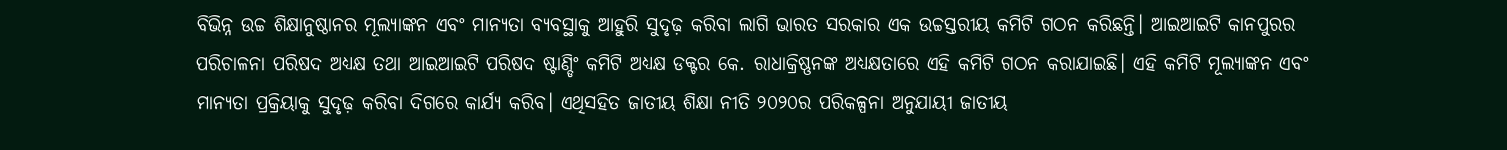ବିଭିନ୍ନ ଉଚ୍ଚ ଶିକ୍ଷାନୁଷ୍ଠାନର ମୂଲ୍ୟାଙ୍କନ ଏବଂ ମାନ୍ୟତା ବ୍ୟବସ୍ଥାକୁ ଆହୁରି ସୁଦୃଢ଼ କରିବା ଲାଗି ଭାରତ ସରକାର ଏକ ଉଚ୍ଚସ୍ତରୀୟ କମିଟି ଗଠନ କରିଛନ୍ତି। ଆଇଆଇଟି କାନପୁରର ପରିଚାଳନା ପରିଷଦ ଅଧ୍ୟକ୍ଷ ତଥା ଆଇଆଇଟି ପରିଷଦ ଷ୍ଟାଣ୍ଡିଂ କମିଟି ଅଧ୍ୟକ୍ଷ ଡକ୍ଟର କେ. ରାଧାକ୍ରିଷ୍ଣନଙ୍କ ଅଧ୍ୟକ୍ଷତାରେ ଏହି କମିଟି ଗଠନ କରାଯାଇଛି। ଏହି କମିଟି ମୂଲ୍ୟାଙ୍କନ ଏବଂ ମାନ୍ୟତା ପ୍ରକ୍ରିୟାକୁ ସୁଦୃଢ଼ କରିବା ଦିଗରେ କାର୍ଯ୍ୟ କରିବ। ଏଥିସହିତ ଜାତୀୟ ଶିକ୍ଷା ନୀତି ୨୦୨୦ର ପରିକଳ୍ପନା ଅନୁଯାୟୀ ଜାତୀୟ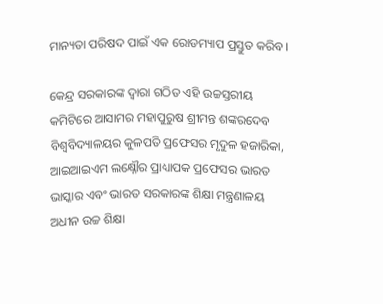ମାନ୍ୟତା ପରିଷଦ ପାଇଁ ଏକ ରୋଡମ୍ୟାପ ପ୍ରସ୍ତୁତ କରିବ।

କେନ୍ଦ୍ର ସରକାରଙ୍କ ଦ୍ବାରା ଗଠିତ ଏହି ଉଚ୍ଚସ୍ତରୀୟ କମିଟିରେ ଆସାମର ମହାପୁରୁଷ ଶ୍ରୀମନ୍ତ ଶଙ୍କରଦେବ ବିଶ୍ବବିଦ୍ୟାଳୟର କୁଳପତି ପ୍ରଫେସର ମୃଦୁଳ ହଜାରିକା, ଆଇଆଇଏମ ଲକ୍ଷ୍ନୌର ପ୍ରାଧ୍ୟାପକ ପ୍ରଫେସର ଭାରତ ଭାସ୍କାର ଏବଂ ଭାରତ ସରକାରଙ୍କ ଶିକ୍ଷା ମନ୍ତ୍ରଣାଳୟ ଅଧୀନ ଉଚ୍ଚ ଶିକ୍ଷା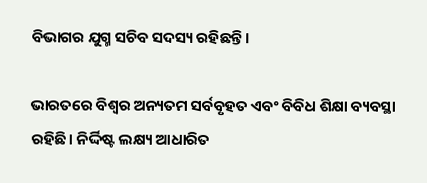ବିଭାଗର ଯୁଗ୍ମ ସଚିବ ସଦସ୍ୟ ରହିଛନ୍ତି।

ଭାରତରେ ବିଶ୍ବର ଅନ୍ୟତମ ସର୍ବବୃହତ ଏବଂ ବିବିଧ ଶିକ୍ଷା ବ୍ୟବସ୍ଥା ରହିଛି। ନିର୍ଦ୍ଦିଷ୍ଟ ଲକ୍ଷ୍ୟ ଆଧାରିତ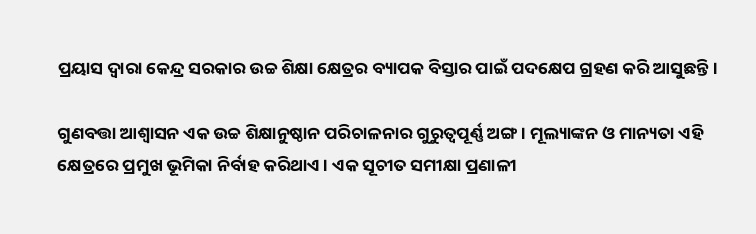ପ୍ରୟାସ ଦ୍ବାରା କେନ୍ଦ୍ର ସରକାର ଉଚ୍ଚ ଶିକ୍ଷା କ୍ଷେତ୍ରର ବ୍ୟାପକ ବିସ୍ତାର ପାଇଁ ପଦକ୍ଷେପ ଗ୍ରହଣ କରି ଆସୁଛନ୍ତି।

ଗୁଣବତ୍ତା ଆଶ୍ବାସନ ଏକ ଉଚ୍ଚ ଶିକ୍ଷାନୁଷ୍ଠାନ ପରିଚାଳନାର ଗୁରୁତ୍ବପୂର୍ଣ୍ଣ ଅଙ୍ଗ। ମୂଲ୍ୟାଙ୍କନ ଓ ମାନ୍ୟତା ଏହି କ୍ଷେତ୍ରରେ ପ୍ରମୁଖ ଭୂମିକା ନିର୍ବାହ କରିଥାଏ। ଏକ ସୂଚୀତ ସମୀକ୍ଷା ପ୍ରଣାଳୀ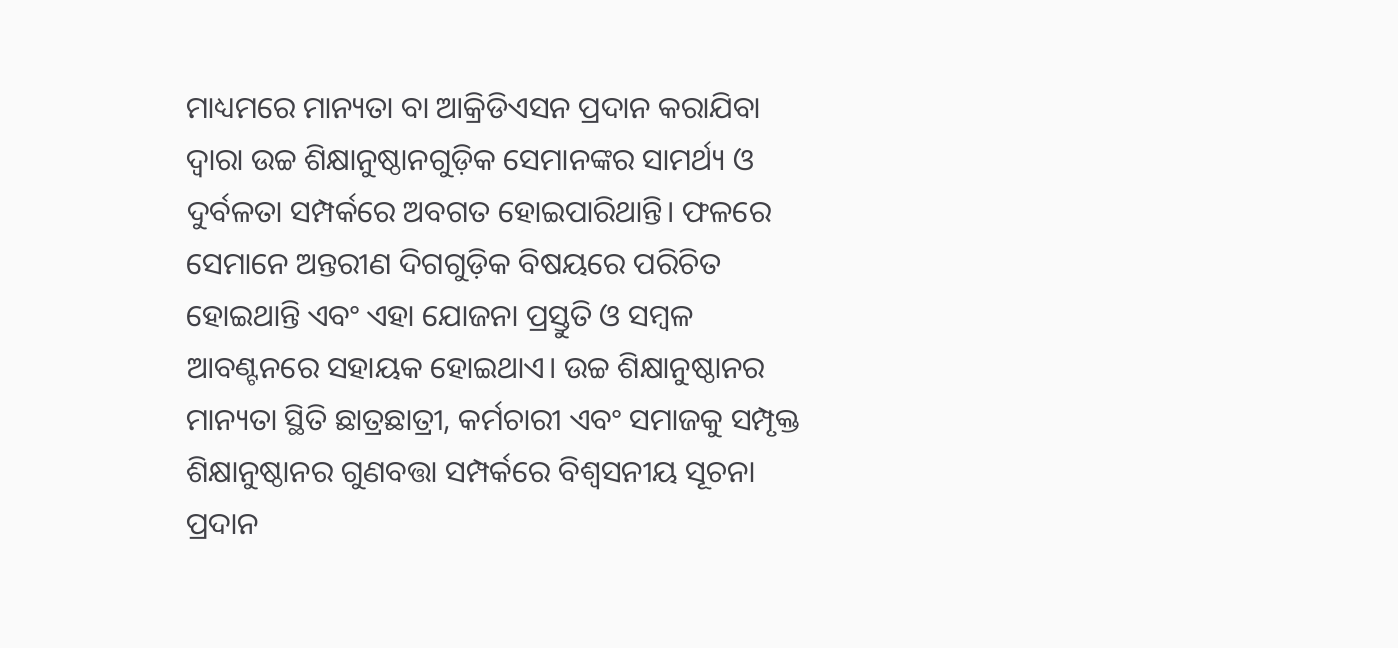ମାଧ୍ୟମରେ ମାନ୍ୟତା ବା ଆକ୍ରିଡିଏସନ ପ୍ରଦାନ କରାଯିବା ଦ୍ବାରା ଉଚ୍ଚ ଶିକ୍ଷାନୁଷ୍ଠାନଗୁଡ଼ିକ ସେମାନଙ୍କର ସାମର୍ଥ୍ୟ ଓ ଦୁର୍ବଳତା ସମ୍ପର୍କରେ ଅବଗତ ହୋଇପାରିଥାନ୍ତି। ଫଳରେ ସେମାନେ ଅନ୍ତରୀଣ ଦିଗଗୁଡ଼ିକ ବିଷୟରେ ପରିଚିତ ହୋଇଥାନ୍ତି ଏବଂ ଏହା ଯୋଜନା ପ୍ରସ୍ତୁତି ଓ ସମ୍ବଳ ଆବଣ୍ଟନରେ ସହାୟକ ହୋଇଥାଏ। ଉଚ୍ଚ ଶିକ୍ଷାନୁଷ୍ଠାନର ମାନ୍ୟତା ସ୍ଥିତି ଛାତ୍ରଛାତ୍ରୀ, କର୍ମଚାରୀ ଏବଂ ସମାଜକୁ ସମ୍ପୃକ୍ତ ଶିକ୍ଷାନୁଷ୍ଠାନର ଗୁଣବତ୍ତା ସମ୍ପର୍କରେ ବିଶ୍ବସନୀୟ ସୂଚନା ପ୍ରଦାନ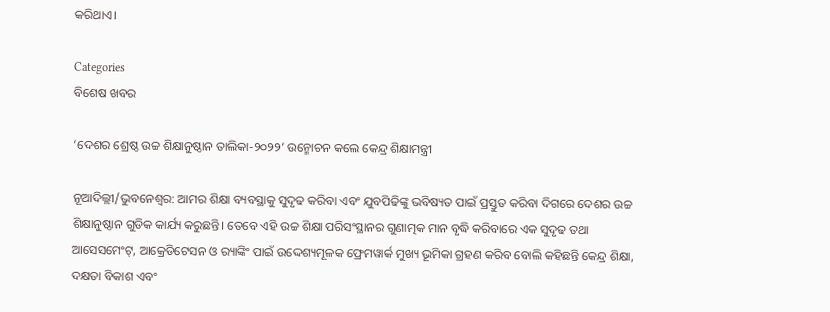କରିଥାଏ।

Categories
ବିଶେଷ ଖବର

‘ଦେଶର ଶ୍ରେଷ୍ଠ ଉଚ୍ଚ ଶିକ୍ଷାନୁଷ୍ଠାନ ତାଲିକା-୨୦୨୨’ ଉନ୍ମୋଚନ କଲେ କେନ୍ଦ୍ର ଶିକ୍ଷାମନ୍ତ୍ରୀ

ନୂଆଦିଲ୍ଲୀ/ଭୁବନେଶ୍ୱର: ଆମର ଶିକ୍ଷା ବ୍ୟବସ୍ଥାକୁ ସୁଦୃଢ କରିବା ଏବଂ ଯୁବପିଢିଙ୍କୁ ଭବିଷ୍ୟତ ପାଇଁ ପ୍ରସ୍ତୁତ କରିବା ଦିଗରେ ଦେଶର ଉଚ୍ଚ ଶିକ୍ଷାନୁଷ୍ଠାନ ଗୁଡିକ କାର୍ଯ୍ୟ କରୁଛନ୍ତି। ତେବେ ଏହି ଉଚ୍ଚ ଶିକ୍ଷା ପରିସଂସ୍ଥାନର ଗୁଣାତ୍ମକ ମାନ ବୃଦ୍ଧି କରିବାରେ ଏକ ସୁଦୃଢ ତଥା ଆସେସମେଂଟ୍‌, ଆକ୍ରେଡିଟେସନ ଓ ର‌୍ୟାଙ୍କିଂ ପାଇଁ ଉଦ୍ଦେଶ୍ୟମୂଳକ ଫ୍ରେମୱାର୍କ ମୁଖ୍ୟ ଭୂମିକା ଗ୍ରହଣ କରିବ ବୋଲି କହିଛନ୍ତି କେନ୍ଦ୍ର ଶିକ୍ଷା, ଦକ୍ଷତା ବିକାଶ ଏବଂ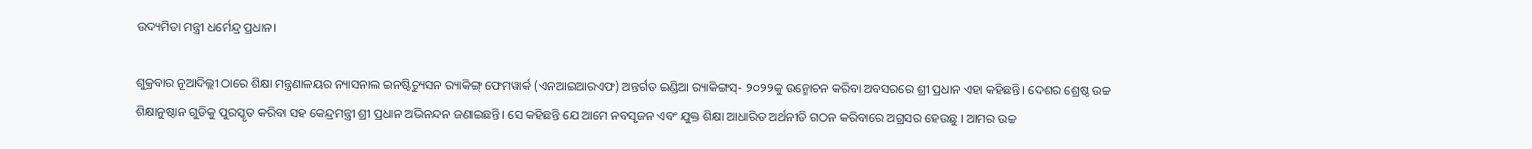ଉଦ୍ୟମିତା ମନ୍ତ୍ରୀ ଧର୍ମେନ୍ଦ୍ର ପ୍ରଧାନ।

ଶୁକ୍ରବାର ନୂଆଦିଲ୍ଲୀ ଠାରେ ଶିକ୍ଷା ମନ୍ତ୍ରଣାଳୟର ନ୍ୟାସନାଲ ଇନଷ୍ଟିଚ୍ୟୁସନ ର‌୍ୟାକିଙ୍ଗ୍ ଫେମୱାର୍କ (ଏନଆଇଆରଏଫ) ଅନ୍ତର୍ଗତ ଇଣ୍ଡିଆ ର‌୍ୟାକିଙ୍ଗସ୍‌- ୨୦୨୨କୁ ଉନ୍ମୋଚନ କରିବା ଅବସରରେ ଶ୍ରୀ ପ୍ରଧାନ ଏହା କହିଛନ୍ତି। ଦେଶର ଶ୍ରେଷ୍ଠ ଉଚ୍ଚ ଶିକ୍ଷାନୁଷ୍ଠାନ ଗୁଡିକୁ ପୁରସ୍କୃତ କରିବା ସହ କେନ୍ଦ୍ରମନ୍ତ୍ରୀ ଶ୍ରୀ ପ୍ରଧାନ ଅଭିନନ୍ଦନ ଜଣାଇଛନ୍ତି। ସେ କହିଛନ୍ତି ଯେ ଆମେ ନବସୃଜନ ଏବଂ ଯୁକ୍ତ ଶିକ୍ଷା ଆଧାରିତ ଅର୍ଥନୀତି ଗଠନ କରିବାରେ ଅଗ୍ରସର ହେଉଛୁ । ଆମର ଉଚ୍ଚ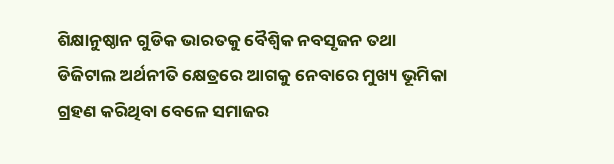ଶିକ୍ଷାନୁଷ୍ଠାନ ଗୁଡିକ ଭାରତକୁ ବୈଶ୍ୱିକ ନବସୃଜନ ତଥା ଡିଜିଟାଲ ଅର୍ଥନୀତି କ୍ଷେତ୍ରରେ ଆଗକୁ ନେବାରେ ମୁଖ୍ୟ ଭୂମିକା ଗ୍ରହଣ କରିଥିବା ବେଳେ ସମାଜର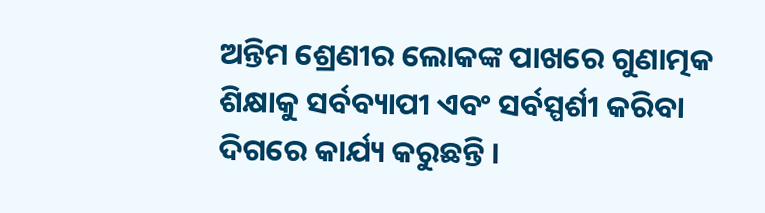ଅନ୍ତିମ ଶ୍ରେଣୀର ଲୋକଙ୍କ ପାଖରେ ଗୁଣାତ୍ମକ ଶିକ୍ଷାକୁ ସର୍ବବ୍ୟାପୀ ଏବଂ ସର୍ବସ୍ପର୍ଶୀ କରିବା ଦିଗରେ କାର୍ଯ୍ୟ କରୁଛନ୍ତି ।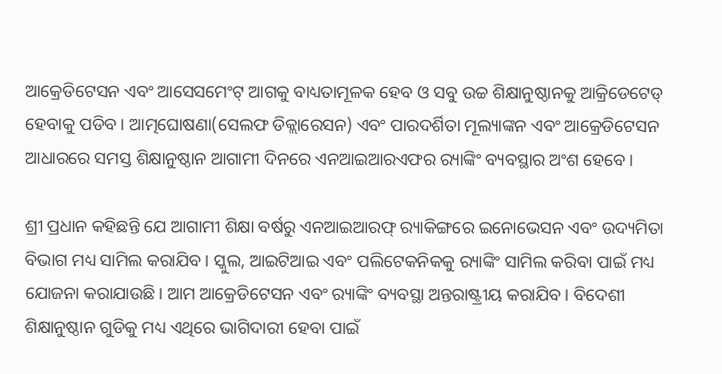ଆକ୍ରେଡିଟେସନ ଏବଂ ଆସେସମେଂଟ୍ ଆଗକୁ ବାଧ୍ୟତାମୂଳକ ହେବ ଓ ସବୁ ଉଚ୍ଚ ଶିକ୍ଷାନୁଷ୍ଠାନକୁ ଆକ୍ରିଡେଟେଡ୍ ହେବାକୁ ପଡିବ। ଆତ୍ମଘୋଷଣା(ସେଲଫ ଡିକ୍ଲାରେସନ) ଏବଂ ପାରଦର୍ଶିତା ମୂଲ୍ୟାଙ୍କନ ଏବଂ ଆକ୍ରେଡିଟେସନ ଆଧାରରେ ସମସ୍ତ ଶିକ୍ଷାନୁଷ୍ଠାନ ଆଗାମୀ ଦିନରେ ଏନଆଇଆରଏଫର ର‌୍ୟାଙ୍କିଂ ବ୍ୟବସ୍ଥାର ଅଂଶ ହେବେ।

ଶ୍ରୀ ପ୍ରଧାନ କହିଛନ୍ତି ଯେ ଆଗାମୀ ଶିକ୍ଷା ବର୍ଷରୁ ଏନଆଇଆରଫ୍ ର‌୍ୟାକିଙ୍ଗରେ ଇନୋଭେସନ ଏବଂ ଉଦ୍ୟମିତା ବିଭାଗ ମଧ୍ୟ ସାମିଲ କରାଯିବ। ସ୍କୁଲ, ଆଇଟିଆଇ ଏବଂ ପଲିଟେକନିକକୁ ର‌୍ୟାଙ୍କିଂ ସାମିଲ କରିବା ପାଇଁ ମଧ୍ୟ ଯୋଜନା କରାଯାଉଛି। ଆମ ଆକ୍ରେଡିଟେସନ ଏବଂ ର‌୍ୟାଙ୍କିଂ ବ୍ୟବସ୍ଥା ଅନ୍ତରାଷ୍ଟ୍ରୀୟ କରାଯିବ। ବିଦେଶୀ ଶିକ୍ଷାନୁଷ୍ଠାନ ଗୁଡିକୁ ମଧ୍ୟ ଏଥିରେ ଭାଗିଦାରୀ ହେବା ପାଇଁ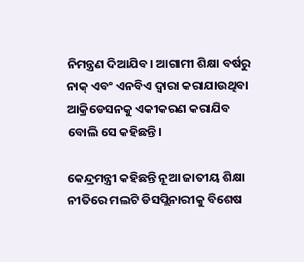ନିମନ୍ତ୍ରଣ ଦିଆଯିବ। ଆଗାମୀ ଶିକ୍ଷା ବର୍ଷରୁ ନାକ୍ ଏବଂ ଏନବିଏ ଦ୍ୱାରା କରାଯାଉଥିବା ଆକ୍ରିଡେସନକୁ ଏକୀକରଣ କରାଯିବ ବୋଲି ସେ କହିଛନ୍ତି।

କେନ୍ଦ୍ରମନ୍ତ୍ରୀ କହିଛନ୍ତି ନୂଆ ଜାତୀୟ ଶିକ୍ଷା ନୀତିରେ ମଲଟି ଡିସପ୍ଲିନାରୀକୁ ବିଶେଷ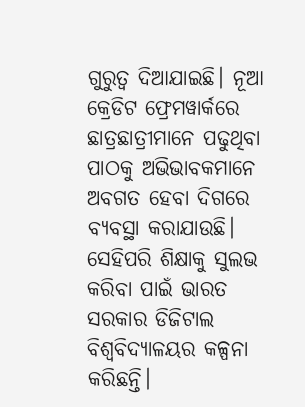ଗୁରୁତ୍ୱ ଦିଆଯାଇଛି। ନୂଆ କ୍ରେଡିଟ ଫ୍ରେମୱାର୍କରେ ଛାତ୍ରଛାତ୍ରୀମାନେ ପଢୁଥିବା ପାଠକୁ ଅଭିଭାବକମାନେ ଅବଗତ ହେବା ଦିଗରେ ବ୍ୟବସ୍ଥା କରାଯାଉଛି। ସେହିପରି ଶିକ୍ଷାକୁ ସୁଲଭ କରିବା ପାଇଁ ଭାରତ ସରକାର ଡିଜିଟାଲ ବିଶ୍ୱବିଦ୍ୟାଳୟର କଳ୍ପନା କରିଛନ୍ତି।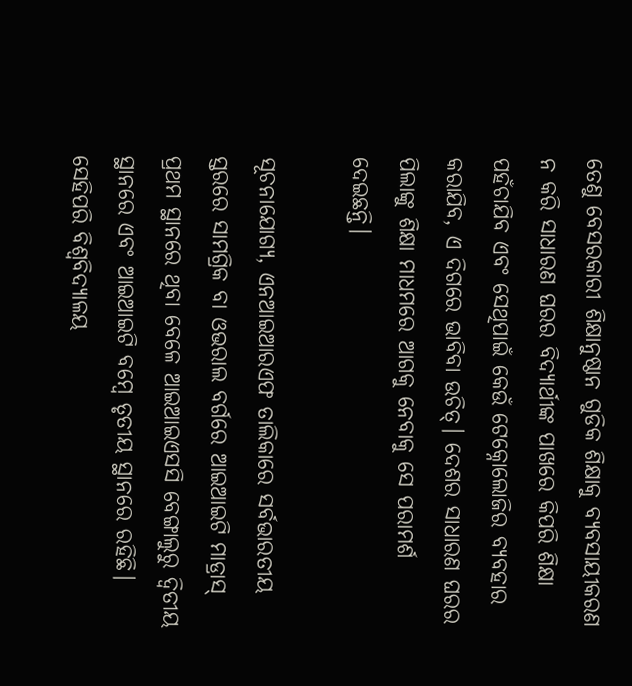ତେଣୁ ବେସରକାରୀ ଶିକ୍ଷାନୁଷ୍ଠାନ ଗୁଡିକ ଶିକ୍ଷାକୁ ବ୍ୟବସାୟୀକରଣ ନ କରି ସାଧାରଣ ଘରର ବିଦ୍ୟାର୍ଥୀଙ୍କ ପାଖରେ କିପରି ଶିକ୍ଷା ପହଁଚାଯିବ ଏବଂ ସେଥିପାଇଁ କେଉଁ ଟେକ୍ନୋଲୋଜିର ବ୍ୟବହାର କରାଯିବ, ଏ ଦିଗରେ ଭାବିବା ଉଚିତ୍। ଦେଶର ସାଧାରଣ ଘରର ପିଲାଙ୍କୁ ଶିକ୍ଷା ମାଧମରେ ଆଗକୁ ନେବାକୁ ସେ ପରାମର୍ଶ ଦେଇଛନ୍ତି।

ସୂଚନାଯୋଗ୍ୟ, ଏନଆଇଆରଏଫ ତାଲିକାରେ ସର୍ବଭାରତୀୟ ସ୍ତରରେ ସାମଗ୍ରିକ ବା ଓଭରାଲ ବର୍ଗରେ ଆଇଆଇଟି ମାଡ୍ରାସ୍‌‌ ପ୍ରଥମ ସ୍ଥାନରେ ଥିବା ବେଳେ ଆଇଆଇଏସସି ବେଙ୍ଗାଲୁରୁ ଦ୍ୱିତୀୟ ସ୍ଥାନରେ ଏବଂ ଆଇଆଇଟି ବମ୍ବେ ତୃତୀୟ ସ୍ଥାନରେ ରହିଛି। ସେହିପରି ବିଶ୍ୱବିଦ୍ୟାଳୟ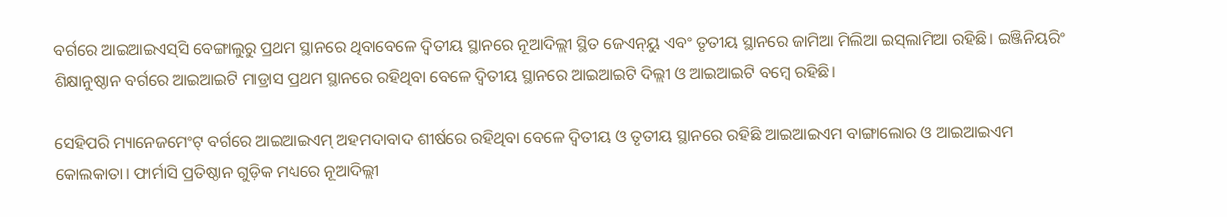ବର୍ଗରେ ଆଇଆଇଏସ୍‌‌ସି ବେଙ୍ଗାଲୁରୁ ପ୍ରଥମ ସ୍ଥାନରେ ଥିବାବେଳେ ଦ୍ୱିତୀୟ ସ୍ଥାନରେ ନୂଆଦିଲ୍ଲୀ ସ୍ଥିତ ଜେଏନ୍‌‌ୟୁ ଏବଂ ତୃତୀୟ ସ୍ଥାନରେ ଜାମିଆ ମିଲିଆ ଇସ୍‌‌ଲାମିଆ ରହିଛି। ଇଞ୍ଜିନିୟରିଂ ଶିକ୍ଷାନୁଷ୍ଠାନ ବର୍ଗରେ ଆଇଆଇଟି ମାଡ୍ରାସ ପ୍ରଥମ ସ୍ଥାନରେ ରହିଥିବା ବେଳେ ଦ୍ୱିତୀୟ ସ୍ଥାନରେ ଆଇଆଇଟି ଦିଲ୍ଲୀ ଓ ଆଇଆଇଟି ବମ୍ବେ ରହିଛି।

ସେହିପରି ମ୍ୟାନେଜମେଂଟ୍ ବର୍ଗରେ ଆଇଆଇଏମ୍‌‌ ଅହମଦାବାଦ ଶୀର୍ଷରେ ରହିଥିବା ବେଳେ ଦ୍ୱିତୀୟ ଓ ତୃତୀୟ ସ୍ଥାନରେ ରହିଛି ଆଇଆଇଏମ ବାଙ୍ଗାଲୋର ଓ ଆଇଆଇଏମ କୋଲକାତା। ଫାର୍ମାସି ପ୍ରତିଷ୍ଠାନ ଗୁଡ଼ିକ ମଧ୍ୟରେ ନୂଆଦିଲ୍ଲୀ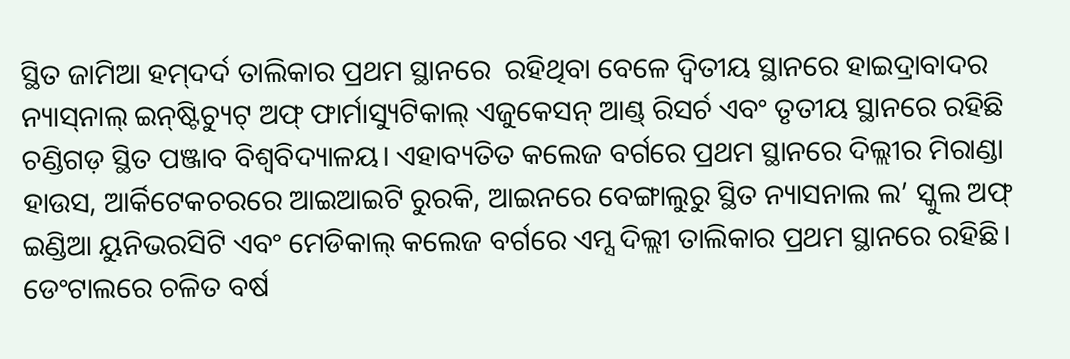ସ୍ଥିତ ଜାମିଆ ହମ୍‌‌ଦର୍ଦ ତାଲିକାର ପ୍ରଥମ ସ୍ଥାନରେ  ରହିଥିବା ବେଳେ ଦ୍ୱିତୀୟ ସ୍ଥାନରେ ହାଇଦ୍ରାବାଦର ନ୍ୟାସ୍‌‌ନାଲ୍‌‌ ଇନ୍‌‌ଷ୍ଟିଚ୍ୟୁଟ୍‌‌ ଅଫ୍‌‌ ଫାର୍ମାସ୍ୟୁଟିକାଲ୍‌‌ ଏଜୁକେସନ୍‌‌ ଆଣ୍ଡ୍‌‌ ରିସର୍ଚ ଏବଂ ତୃତୀୟ ସ୍ଥାନରେ ରହିଛି ଚଣ୍ଡିଗଡ଼ ସ୍ଥିତ ପଞ୍ଜାବ ବିଶ୍ୱବିଦ୍ୟାଳୟ। ଏହାବ୍ୟତିତ କଲେଜ ବର୍ଗରେ ପ୍ରଥମ ସ୍ଥାନରେ ଦିଲ୍ଲୀର ମିରାଣ୍ଡା ହାଉସ, ଆର୍କିଟେକଚରରେ ଆଇଆଇଟି ରୁରକି, ଆଇନରେ ବେଙ୍ଗାଲୁରୁ ସ୍ଥିତ ନ୍ୟାସନାଲ ଲ’ ସ୍କୁଲ ଅଫ୍ ଇଣ୍ଡିଆ ୟୁନିଭରସିଟି ଏବଂ ମେଡିକାଲ୍‌‌ କଲେଜ ବର୍ଗରେ ଏମ୍ସ ଦିଲ୍ଲୀ ତାଲିକାର ପ୍ରଥମ ସ୍ଥାନରେ ରହିଛି। ଡେଂଟାଲରେ ଚଳିତ ବର୍ଷ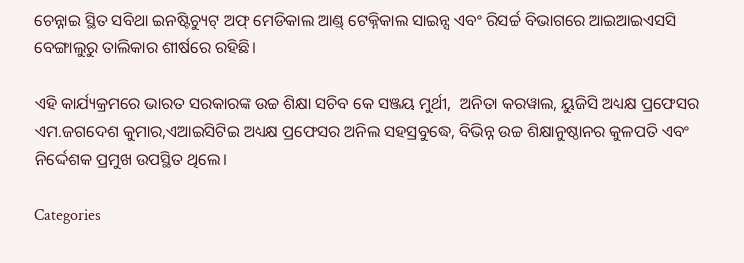ଚେନ୍ନାଇ ସ୍ଥିତ ସବିଥା ଇନଷ୍ଟିଚ୍ୟୁଟ୍ ଅଫ୍ ମେଡିକାଲ ଆଣ୍ଡ୍ ଟେକ୍ନିକାଲ ସାଇନ୍ସ ଏବଂ ରିସର୍ଚ୍ଚ ବିଭାଗରେ ଆଇଆଇଏସସି ବେଙ୍ଗାଲୁରୁ ତାଲିକାର ଶୀର୍ଷରେ ରହିଛି।

ଏହି କାର୍ଯ୍ୟକ୍ରମରେ ଭାରତ ସରକାରଙ୍କ ଉଚ୍ଚ ଶିକ୍ଷା ସଚିବ କେ ସଞ୍ଜୟ ମୁର୍ଥୀ,  ଅନିତା କରୱାଲ, ୟୁଜିସି ଅଧ୍ୟକ୍ଷ ପ୍ରଫେସର ଏମ.ଜଗଦେଶ କୁମାର,ଏଆଇସିଟିଇ ଅଧ୍ୟକ୍ଷ ପ୍ରଫେସର ଅନିଲ ସହସ୍ରବୁଦ୍ଧେ, ବିଭିନ୍ନ ଉଚ୍ଚ ଶିକ୍ଷାନୁଷ୍ଠାନର କୁଳପତି ଏବଂ ନିର୍ଦ୍ଦେଶକ ପ୍ରମୁଖ ଉପସ୍ଥିତ ଥିଲେ।

Categories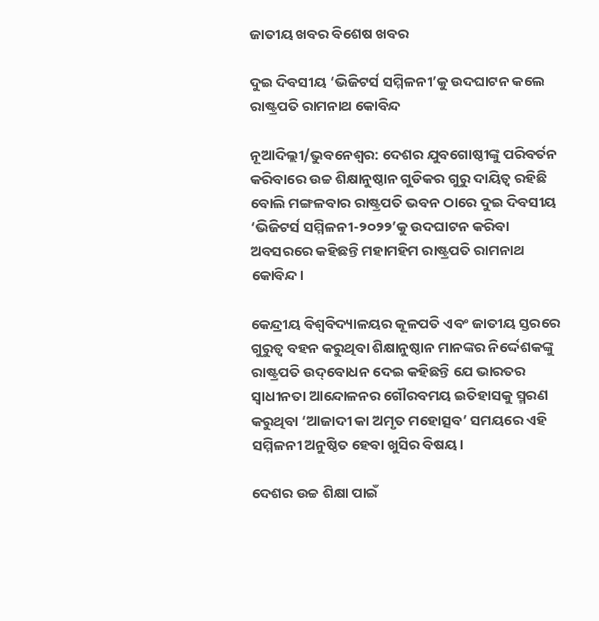ଜାତୀୟ ଖବର ବିଶେଷ ଖବର

ଦୁଇ ଦିବସୀୟ ‘ଭିଜିଟର୍ସ ସମ୍ମିଳନୀ’କୁ ଉଦଘାଟନ କଲେ ରାଷ୍ଟ୍ରପତି ରାମନାଥ କୋବିନ୍ଦ

ନୂଆଦିଲ୍ଲୀ/ଭୁବନେଶ୍ୱର: ଦେଶର ଯୁବଗୋଷ୍ଠୀଙ୍କୁ ପରିବର୍ତନ କରିବାରେ ଉଚ୍ଚ ଶିକ୍ଷାନୁଷ୍ଠାନ ଗୁଡିକର ଗୁରୁ ଦାୟିତ୍ୱ ରହିଛି ବୋଲି ମଙ୍ଗଳବାର ରାଷ୍ଟ୍ରପତି ଭବନ ଠାରେ ଦୁଇ ଦିବସୀୟ ‘ଭିଜିଟର୍ସ ସମ୍ମିଳନୀ-୨୦୨୨’କୁ ଉଦଘାଟନ କରିବା ଅବସରରେ କହିଛନ୍ତି ମହାମହିମ ରାଷ୍ଟ୍ରପତି ରାମନାଥ କୋବିନ୍ଦ।

କେନ୍ଦ୍ରୀୟ ବିଶ୍ୱବିଦ୍ୟାଳୟର କୂଳପତି ଏବଂ ଜାତୀୟ ସ୍ତରରେ ଗୁରୁତ୍ୱ ବହନ କରୁଥିବା ଶିକ୍ଷାନୁଷ୍ଠାନ ମାନଙ୍କର ନିର୍ଦ୍ଦେଶକଙ୍କୁ ରାଷ୍ଟ୍ରପତି ଉଦ୍‌ବୋଧନ ଦେଇ କହିଛନ୍ତି ଯେ ଭାରତର ସ୍ୱାଧୀନତା ଆନ୍ଦୋଳନର ଗୌରବମୟ ଇତିହାସକୁ ସ୍ମରଣ କରୁଥିବା ‘ଆଜାଦୀ କା ଅମୃତ ମହୋତ୍ସବ’ ସମୟରେ ଏହି ସମ୍ମିଳନୀ ଅନୁଷ୍ଠିତ ହେବା ଖୁସିର ବିଷୟ।

ଦେଶର ଉଚ୍ଚ ଶିକ୍ଷା ପାଇଁ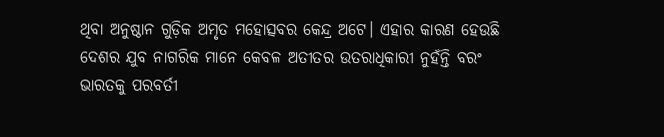ଥିବା ଅନୁଷ୍ଠାନ ଗୁଡ଼ିକ ଅମୃତ ମହୋତ୍ସବର କେନ୍ଦ୍ର ଅଟେ। ଏହାର କାରଣ ହେଉଛି ଦେଶର ଯୁବ ନାଗରିକ ମାନେ କେବଳ ଅତୀତର ଉତରାଧିକାରୀ ନୁହଁନ୍ତି ବରଂ ଭାରତକୁ ପରବର୍ତୀ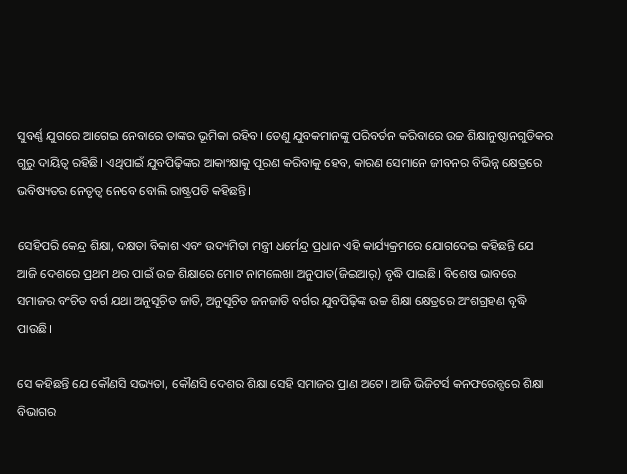ସୁବର୍ଣ୍ଣ ଯୁଗରେ ଆଗେଇ ନେବାରେ ତାଙ୍କର ଭୂମିକା ରହିବ। ତେଣୁ ଯୁବକମାନଙ୍କୁ ପରିବର୍ତନ କରିବାରେ ଉଚ୍ଚ ଶିକ୍ଷାନୁଷ୍ଠାନଗୁଡିକର ଗୁରୁ ଦାୟିତ୍ୱ ରହିଛି। ଏଥିପାଇଁ ଯୁବପିଢ଼ିଙ୍କର ଆକାଂକ୍ଷାକୁ ପୂରଣ କରିବାକୁ ହେବ, କାରଣ ସେମାନେ ଜୀବନର ବିଭିନ୍ନ କ୍ଷେତ୍ରରେ ଭବିଷ୍ୟତର ନେତୃତ୍ୱ ନେବେ ବୋଲି ରାଷ୍ଟ୍ରପତି କହିଛନ୍ତି।

ସେହିପରି କେନ୍ଦ୍ର ଶିକ୍ଷା, ଦକ୍ଷତା ବିକାଶ ଏବଂ ଉଦ୍ୟମିତା ମନ୍ତ୍ରୀ ଧର୍ମେନ୍ଦ୍ର ପ୍ରଧାନ ଏହି କାର୍ଯ୍ୟକ୍ରମରେ ଯୋଗଦେଇ କହିଛନ୍ତି ଯେ ଆଜି ଦେଶରେ ପ୍ରଥମ ଥର ପାଇଁ ଉଚ୍ଚ ଶିକ୍ଷାରେ ମୋଟ ନାମଲେଖା ଅନୁପାତ(ଜିଇଆର୍‌) ବୃଦ୍ଧି ପାଇଛି। ବିଶେଷ ଭାବରେ ସମାଜର ବଂଚିତ ବର୍ଗ ଯଥା ଅନୁସୂଚିତ ଜାତି, ଅନୁସୂଚିତ ଜନଜାତି ବର୍ଗର ଯୁବପିଢ଼ିଙ୍କ ଉଚ୍ଚ ଶିକ୍ଷା କ୍ଷେତ୍ରରେ ଅଂଶଗ୍ରହଣ ବୃଦ୍ଧି ପାଉଛି।

ସେ କହିଛନ୍ତି ଯେ କୌଣସି ସଭ୍ୟତା, କୌଣସି ଦେଶର ଶିକ୍ଷା ସେହି ସମାଜର ପ୍ରାଣ ଅଟେ। ଆଜି ଭିଜିଟର୍ସ କନଫରେନ୍ସରେ ଶିକ୍ଷା ବିଭାଗର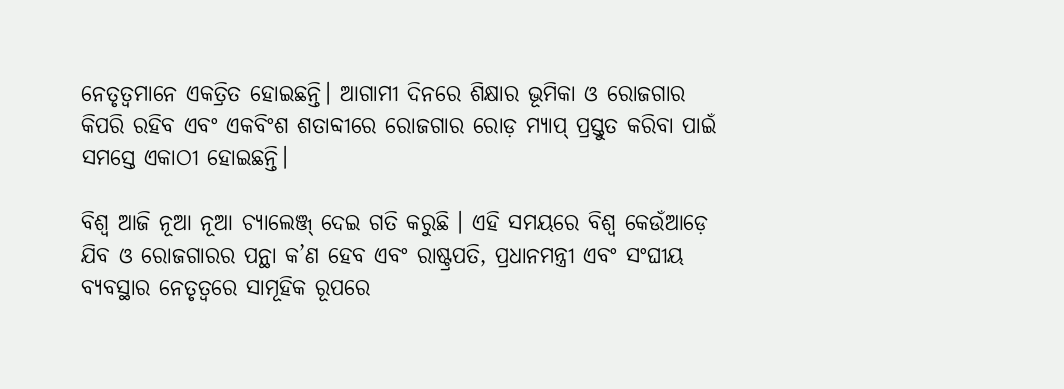ନେତୃତ୍ୱମାନେ ଏକତ୍ରିତ ହୋଇଛନ୍ତି। ଆଗାମୀ ଦିନରେ ଶିକ୍ଷାର ଭୂମିକା ଓ ରୋଜଗାର କିପରି ରହିବ ଏବଂ ଏକବିଂଶ ଶତାବ୍ଦୀରେ ରୋଜଗାର ରୋଡ଼ ମ୍ୟାପ୍ ପ୍ରସ୍ତୁତ କରିବା ପାଇଁ ସମସ୍ତେ ଏକାଠୀ ହୋଇଛନ୍ତି।

ବିଶ୍ୱ ଆଜି ନୂଆ ନୂଆ ଚ୍ୟାଲେଞ୍ଜ୍ ଦେଇ ଗତି କରୁଛି । ଏହି ସମୟରେ ବିଶ୍ୱ କେଉଁଆଡ଼େ ଯିବ ଓ ରୋଜଗାରର ପନ୍ଥା କ’ଣ ହେବ ଏବଂ ରାଷ୍ଟ୍ରପତି, ପ୍ରଧାନମନ୍ତ୍ରୀ ଏବଂ ସଂଘୀୟ ବ୍ୟବସ୍ଥାର ନେତୃତ୍ୱରେ ସାମୂହିକ ରୂପରେ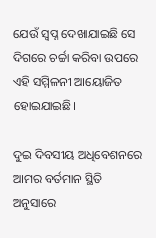ଯେଉଁ ସ୍ୱପ୍ନ ଦେଖାଯାଇଛି ସେ ଦିଗରେ ଚର୍ଚ୍ଚା କରିବା ଉପରେ ଏହି ସମ୍ମିଳନୀ ଆୟୋଜିତ ହୋଇଯାଇଛି।

ଦୁଇ ଦିବସୀୟ ଅଧିବେଶନରେ ଆମର ବର୍ତମାନ ସ୍ଥିତି ଅନୁସାରେ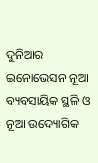ଦୁନିଆର ଇନୋଭେସନ ନୂଆ ବ୍ୟବସାୟିକ ସ୍ଥଳି ଓ ନୂଆ ଉଦ୍ୟୋଗିକ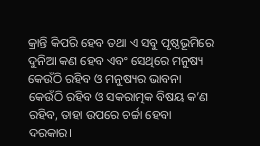କ୍ରାନ୍ତି କିପରି ହେବ ତଥା ଏ ସବୁ ପୃଷ୍ଠଭୂମିରେ ଦୁନିଆ କଣ ହେବ ଏବଂ ସେଥିରେ ମନୁଷ୍ୟ କେଉଁଠି ରହିବ ଓ ମନୁଷ୍ୟର ଭାବନା କେଉଁଠି ରହିବ ଓ ସକରାତ୍ମକ ବିଷୟ କ’ଣ ରହିବ, ତାହା ଉପରେ ଚର୍ଚ୍ଚା ହେବା ଦରକାର।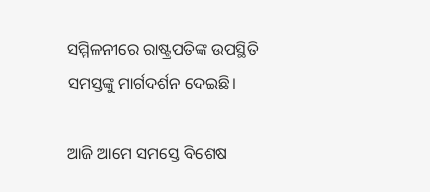ସମ୍ମିଳନୀରେ ରାଷ୍ଟ୍ରପତିଙ୍କ ଉପସ୍ଥିତି ସମସ୍ତଙ୍କୁ ମାର୍ଗଦର୍ଶନ ଦେଇଛି।

ଆଜି ଆମେ ସମସ୍ତେ ବିଶେଷ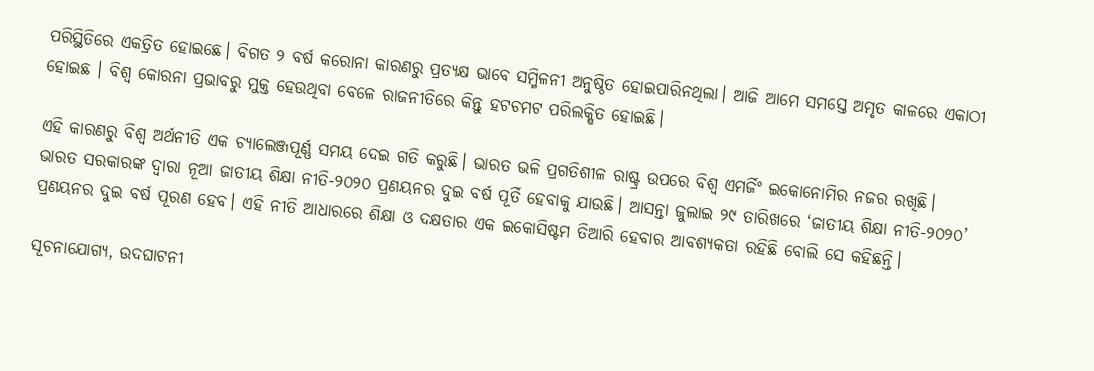ପରିସ୍ଥିତିରେ ଏକତ୍ରିତ ହୋଇଛେ। ବିଗତ ୨ ବର୍ଷ କରୋନା କାରଣରୁ ପ୍ରତ୍ୟକ୍ଷ ଭାବେ ସମ୍ମିଳନୀ ଅନୁଷ୍ଠିତ ହୋଇପାରିନଥିଲା। ଆଜି ଆମେ ସମସ୍ତେ ଅମୃତ କାଳରେ ଏକାଠୀ ହୋଇଛ । ବିଶ୍ୱ କୋରନା ପ୍ରଭାବରୁ ମୁକ୍ତ ହେଉଥିବା ବେଳେ ରାଜନୀତିରେ କିନ୍ତୁ ହଟଚମଟ ପରିଲକ୍ଷିତ ହୋଇଛି।

ଏହି କାରଣରୁ ବିଶ୍ୱ ଅର୍ଥନୀତି ଏକ ଚ୍ୟାଲେଞ୍ଜପୂର୍ଣ୍ଣ ସମୟ ଦେଇ ଗତି କରୁଛି। ଭାରତ ଭଳି ପ୍ରଗତିଶୀଳ ରାଷ୍ଟ୍ର ଉପରେ ବିଶ୍ୱ ଏମର୍ଜିଂ ଇକୋନୋମିର ନଜର ରଖିଛି। ଭାରତ ସରକାରଙ୍କ ଦ୍ୱାରା ନୂଆ ଜାତୀୟ ଶିକ୍ଷା ନୀତି-୨୦୨୦ ପ୍ରଣୟନର ଦୁଇ ବର୍ଷ ପୂର୍ତି ହେବାକୁ ଯାଉଛି। ଆସନ୍ତା ଜୁଲାଇ ୨୯ ତାରିଖରେ ‘ଜାତୀୟ ଶିକ୍ଷା ନୀତି-୨୦୨୦’ ପ୍ରଣୟନର ଦୁଇ ବର୍ଷ ପୂରଣ ହେବ। ଏହି ନୀତି ଆଧାରରେ ଶିକ୍ଷା ଓ ଦକ୍ଷତାର ଏକ ଇକୋସିଷ୍ଟମ ତିଆରି ହେବାର ଆବଶ୍ୟକତା ରହିଛି ବୋଲି ସେ କହିଛନ୍ତି।

ସୂଚନାଯୋଗ୍ୟ, ଉଦଘାଟନୀ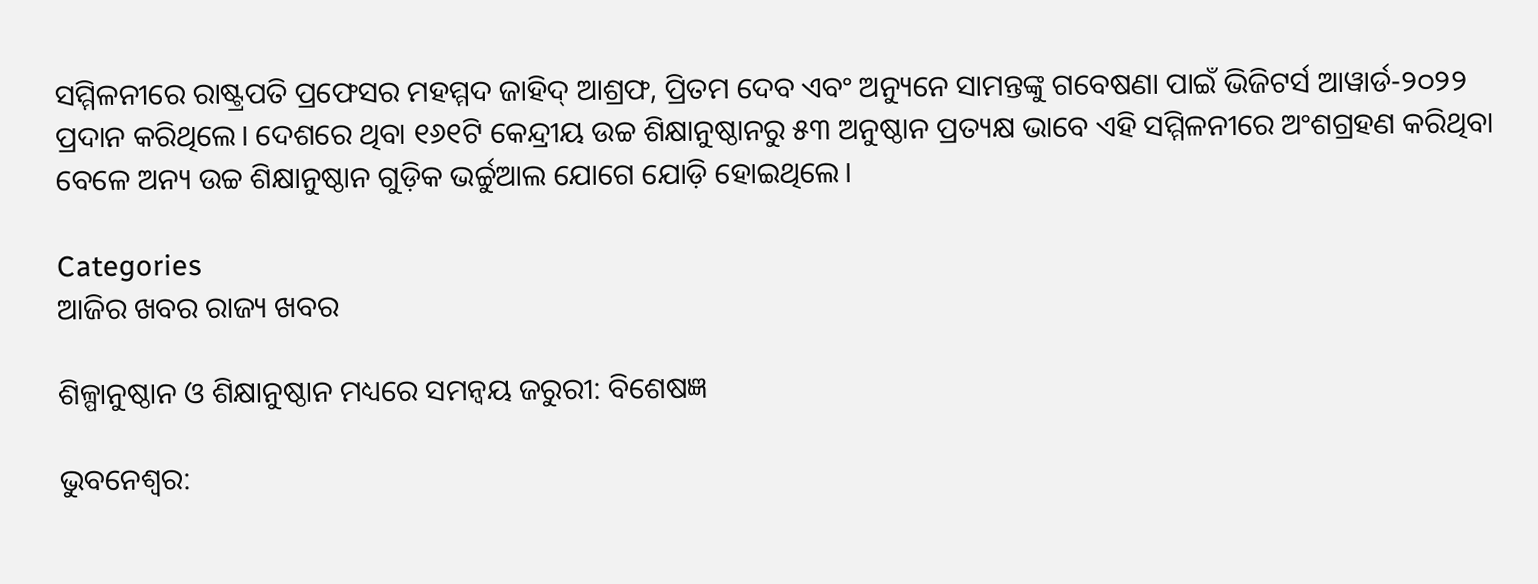ସମ୍ମିଳନୀରେ ରାଷ୍ଟ୍ରପତି ପ୍ରଫେସର ମହମ୍ମଦ ଜାହିଦ୍ ଆଶ୍ରଫ, ପ୍ରିତମ ଦେବ ଏବଂ ଅନ୍ୟୁନେ ସାମନ୍ତଙ୍କୁ ଗବେଷଣା ପାଇଁ ଭିଜିଟର୍ସ ଆୱାର୍ଡ-୨୦୨୨ ପ୍ରଦାନ କରିଥିଲେ। ଦେଶରେ ଥିବା ୧୬୧ଟି କେନ୍ଦ୍ରୀୟ ଉଚ୍ଚ ଶିକ୍ଷାନୁଷ୍ଠାନରୁ ୫୩ ଅନୁଷ୍ଠାନ ପ୍ରତ୍ୟକ୍ଷ ଭାବେ ଏହି ସମ୍ମିଳନୀରେ ଅଂଶଗ୍ରହଣ କରିଥିବା ବେଳେ ଅନ୍ୟ ଉଚ୍ଚ ଶିକ୍ଷାନୁଷ୍ଠାନ ଗୁଡ଼ିକ ଭର୍ଚ୍ଚୁଆଲ ଯୋଗେ ଯୋଡ଼ି ହୋଇଥିଲେ।

Categories
ଆଜିର ଖବର ରାଜ୍ୟ ଖବର

ଶିଳ୍ପାନୁଷ୍ଠାନ ଓ ଶିକ୍ଷାନୁଷ୍ଠାନ ମଧ୍ୟରେ ସମନ୍ୱୟ ଜରୁରୀ: ବିଶେଷଜ୍ଞ

ଭୁବନେଶ୍ୱର: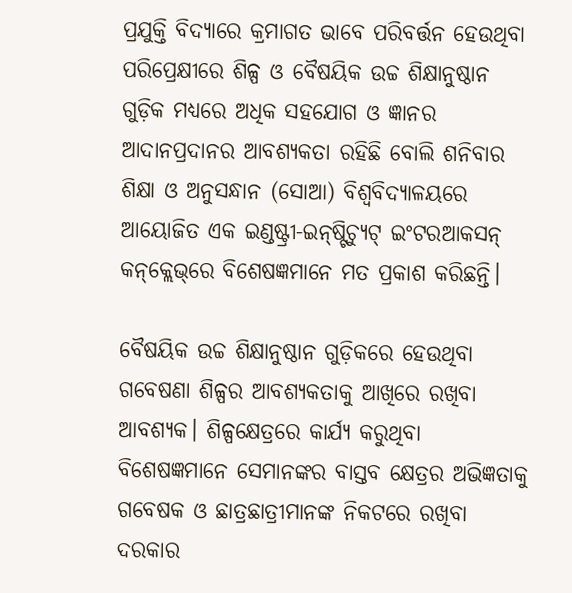ପ୍ରଯୁକ୍ତି ବିଦ୍ୟାରେ କ୍ରମାଗତ ଭାବେ ପରିବର୍ତ୍ତନ ହେଉଥିବା ପରିପ୍ରେକ୍ଷୀରେ ଶିଳ୍ପ ଓ ବୈଷୟିକ ଉଚ୍ଚ ଶିକ୍ଷାନୁଷ୍ଠାନ ଗୁଡ଼ିକ ମଧ୍ୟରେ ଅଧିକ ସହଯୋଗ ଓ ଜ୍ଞାନର ଆଦାନପ୍ରଦାନର ଆବଶ୍ୟକତା ରହିଛି ବୋଲି ଶନିବାର ଶିକ୍ଷା ଓ ଅନୁସନ୍ଧାନ (ସୋଆ) ବିଶ୍ୱବିଦ୍ୟାଳୟରେ ଆୟୋଜିତ ଏକ ଇଣ୍ଡଷ୍ଟ୍ରୀ-ଇନ୍‌ଷ୍ଟିଚ୍ୟୁଟ୍ ଇଂଟରଆକସନ୍ କନ୍‌କ୍ଲେଭ୍‌ରେ ବିଶେଷଜ୍ଞମାନେ ମତ ପ୍ରକାଶ କରିଛନ୍ତି।

ବୈଷୟିକ ଉଚ୍ଚ ଶିକ୍ଷାନୁଷ୍ଠାନ ଗୁଡ଼ିକରେ ହେଉଥିବା ଗବେଷଣା ଶିଳ୍ପର ଆବଶ୍ୟକତାକୁ ଆଖିରେ ରଖିବା ଆବଶ୍ୟକ। ଶିଳ୍ପକ୍ଷେତ୍ରରେ କାର୍ଯ୍ୟ କରୁଥିବା ବିଶେଷଜ୍ଞମାନେ ସେମାନଙ୍କର ବାସ୍ତବ କ୍ଷେତ୍ରର ଅଭିଜ୍ଞତାକୁ ଗବେଷକ ଓ ଛାତ୍ରଛାତ୍ରୀମାନଙ୍କ ନିକଟରେ ରଖିବା ଦରକାର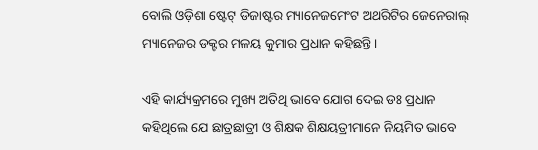ବୋଲି ଓଡ଼ିଶା ଷ୍ଟେଟ୍ ଡିଜାଷ୍ଟର ମ୍ୟାନେଜମେଂଟ ଅଥରିଟିର ଜେନେରାଲ୍ ମ୍ୟାନେଜର ଡକ୍ଟର ମଳୟ କୁମାର ପ୍ରଧାନ କହିଛନ୍ତି।

ଏହି କାର୍ଯ୍ୟକ୍ରମରେ ମୁଖ୍ୟ ଅତିଥି ଭାବେ ଯୋଗ ଦେଇ ଡଃ ପ୍ରଧାନ କହିଥିଲେ ଯେ ଛାତ୍ରଛାତ୍ରୀ ଓ ଶିକ୍ଷକ ଶିକ୍ଷୟତ୍ରୀମାନେ ନିୟମିତ ଭାବେ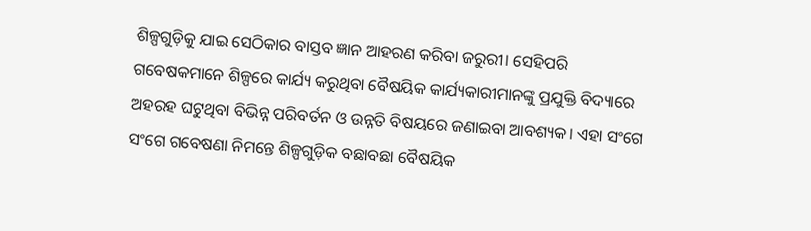ଶିଳ୍ପଗୁଡ଼ିକୁ ଯାଇ ସେଠିକାର ବାସ୍ତବ ଜ୍ଞାନ ଆହରଣ କରିବା ଜରୁରୀ। ସେହିପରି ଗବେଷକମାନେ ଶିଳ୍ପରେ କାର୍ଯ୍ୟ କରୁଥିବା ବୈଷୟିକ କାର୍ଯ୍ୟକାରୀମାନଙ୍କୁ ପ୍ରଯୁକ୍ତି ବିଦ୍ୟାରେ ଅହରହ ଘଟୁଥିବା ବିଭିନ୍ନ ପରିବର୍ତନ ଓ ଉନ୍ନତି ବିଷୟରେ ଜଣାଇବା ଆବଶ୍ୟକ। ଏହା ସଂଗେ ସଂଗେ ଗବେଷଣା ନିମନ୍ତେ ଶିଳ୍ପଗୁଡ଼ିକ ବଛାବଛା ବୈଷୟିକ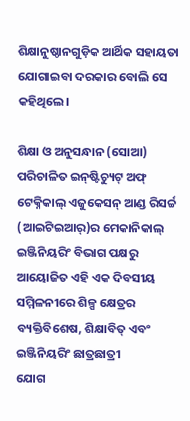ଶିକ୍ଷାନୁଷ୍ଠାନଗୁଡ଼ିକ ଆର୍ଥିକ ସହାୟତା ଯୋଗାଇବା ଦରକାର ବୋଲି ସେ କହିଥିଲେ।

ଶିକ୍ଷା ଓ ଅନୁସନ୍ଧାନ (ସୋଆ) ପରିଚାଳିତ ଇନ୍‌ଷ୍ଟିଚ୍ୟୁଟ୍ ଅଫ୍ ଟେକ୍ନିକାଲ୍ ଏଜୁକେସନ୍ ଆଣ୍ଡ ରିସର୍ଚ୍ଚ (ଆଇଟିଇଆର୍‌)ର ମେକାନିକାଲ୍‌ ଇଞ୍ଜିନିୟରିଂ ବିଭାଗ ପକ୍ଷରୁ ଆୟୋଜିତ ଏହି ଏକ ଦିବସୀୟ ସମ୍ମିଳନୀରେ ଶିଳ୍ପ କ୍ଷେତ୍ରର ବ୍ୟକ୍ତିବିଶେଷ, ଶିକ୍ଷାବିତ୍ ଏବଂ ଇଞ୍ଜିନିୟରିଂ ଛାତ୍ରଛାତ୍ରୀ
ଯୋଗ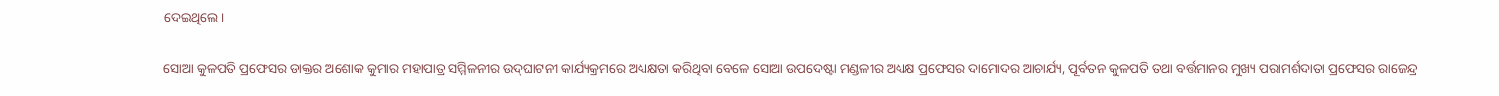ଦେଇଥିଲେ।

ସୋଆ କୁଳପତି ପ୍ରଫେସର ଡାକ୍ତର ଅଶୋକ କୁମାର ମହାପାତ୍ର ସମ୍ମିଳନୀର ଉଦ୍‌ଘାଟନୀ କାର୍ଯ୍ୟକ୍ରମରେ ଅଧ୍ୟକ୍ଷତା କରିଥିବା ବେଳେ ସୋଆ ଉପଦେଷ୍ଟା ମଣ୍ଡଳୀର ଅଧ୍ୟକ୍ଷ ପ୍ରଫେସର ଦାମୋଦର ଆଚାର୍ଯ୍ୟ, ପୂର୍ବତନ କୁଳପତି ତଥା ବର୍ତ୍ତମାନର ମୁଖ୍ୟ ପରାମର୍ଶଦାତା ପ୍ରଫେସର ରାଜେନ୍ଦ୍ର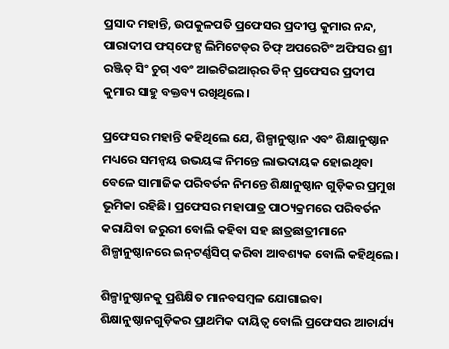ପ୍ରସାଦ ମହାନ୍ତି, ଉପକୁଳପତି ପ୍ରଫେସର ପ୍ରଦୀପ୍ତ କୁମାର ନନ୍ଦ, ପାରାଦୀପ ଫସ୍‌ଫେଟ୍ସ ଲିମିଟେଡ୍‌ର ଚିଫ୍ ଅପରେଟିଂ ଅଫିସର ଶ୍ରୀ ରଞ୍ଜିତ୍ ସିଂ ଚୁଗ୍ ଏବଂ ଆଇଟିଇଆର୍‌ର ଡିନ୍ ପ୍ରଫେସର ପ୍ରଦୀପ କୁମାର ସାହୁ ବକ୍ତବ୍ୟ ରଖିଥିଲେ।

ପ୍ରଫେସର ମହାନ୍ତି କହିଥିଲେ ଯେ, ଶିଳ୍ପାନୁଷ୍ଠାନ ଏବଂ ଶିକ୍ଷାନୁଷ୍ଠାନ ମଧ୍ୟରେ ସମନ୍ୱୟ ଉଭୟଙ୍କ ନିମନ୍ତେ ଲାଭଦାୟକ ହୋଇଥିବା ବେଳେ ସାମାଜିକ ପରିବର୍ତନ ନିମନ୍ତେ ଶିକ୍ଷାନୁଷ୍ଠାନ ଗୁଡ଼ିକର ପ୍ରମୁଖ ଭୂମିକା ରହିଛି। ପ୍ରଫେସର ମହାପାତ୍ର ପାଠ୍ୟକ୍ରମରେ ପରିବର୍ତନ କରାଯିବା ଜରୁରୀ ବୋଲି କହିବା ସହ ଛାତ୍ରଛାତ୍ରୀମାନେ ଶିଳ୍ପାନୁଷ୍ଠାନରେ ଇନ୍‌ଟର୍ଣ୍ଣସିପ୍ କରିବା ଆବଶ୍ୟକ ବୋଲି କହିଥିଲେ।

ଶିଳ୍ପାନୁଷ୍ଠାନକୁ ପ୍ରଶିକ୍ଷିତ ମାନବସମ୍ବଳ ଯୋଗାଇବା ଶିକ୍ଷାନୁଷ୍ଠାନଗୁଡ଼ିକର ପ୍ରାଥମିକ ଦାୟିତ୍ୱ ବୋଲି ପ୍ରଫେସର ଆଚାର୍ଯ୍ୟ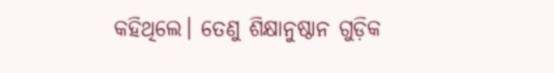କହିଥିଲେ। ତେଣୁ ଶିକ୍ଷାନୁଷ୍ଠାନ ଗୁଡ଼ିକ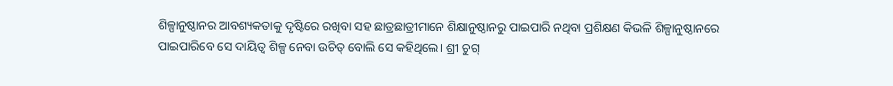ଶିଳ୍ପାନୁଷ୍ଠାନର ଆବଶ୍ୟକତାକୁ ଦୃଷ୍ଟିରେ ରଖିବା ସହ ଛାତ୍ରଛାତ୍ରୀମାନେ ଶିକ୍ଷାନୁଷ୍ଠାନରୁ ପାଇପାରି ନଥିବା ପ୍ରଶିକ୍ଷଣ କିଭଳି ଶିଳ୍ପାନୁଷ୍ଠାନରେ ପାଇପାରିବେ ସେ ଦାୟିତ୍ୱ ଶିଳ୍ପ ନେବା ଉଚିତ୍ ବୋଲି ସେ କହିଥିଲେ। ଶ୍ରୀ ଚୁଗ୍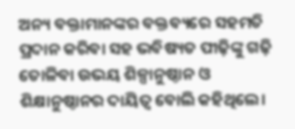ଅନ୍ୟ ବକ୍ତାମାନଙ୍କର ବକ୍ତବ୍ୟରେ ସହମତି ପ୍ରଦାନ କରିବା ସହ ଭବିଷ୍ୟତ ପୀଢ଼ିଙ୍କୁ ଗଢ଼ି ତୋଳିବା ଉଭୟ ଶିଳ୍ପାନୁଷ୍ଠାନ ଓ ଶିକ୍ଷାନୁଷ୍ଠାନର ଦାୟିତ୍ୱ ବୋଲି କହିଥିଲେ।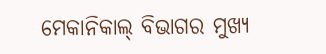ମେକାନିକାଲ୍ ବିଭାଗର ମୁଖ୍ୟ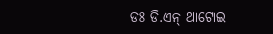ଡଃ ଡି.ଏନ୍ ଥାଟୋଇ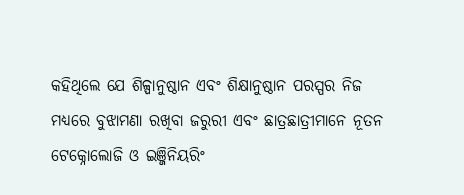କହିଥିଲେ ଯେ ଶିଳ୍ପାନୁଷ୍ଠାନ ଏବଂ ଶିକ୍ଷାନୁଷ୍ଠାନ ପରସ୍ପର ନିଜ ମଧ୍ୟରେ ବୁଝାମଣା ରଖିବା ଜରୁରୀ ଏବଂ ଛାତ୍ରଛାତ୍ରୀମାନେ ନୂତନ ଟେକ୍ନୋଲୋଜି ଓ ଇଞ୍ଜିନିୟରିଂ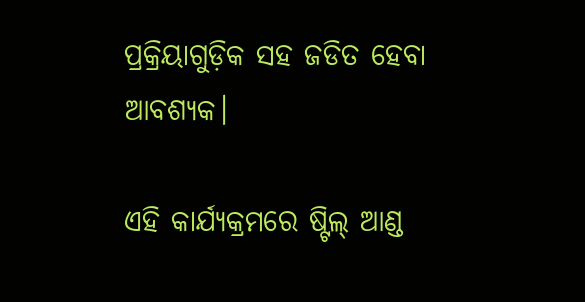ପ୍ରକ୍ରିୟାଗୁଡ଼ିକ ସହ ଜଡିତ ହେବା ଆବଶ୍ୟକ।

ଏହି କାର୍ଯ୍ୟକ୍ରମରେ ଷ୍ଟିଲ୍ ଆଣ୍ଡ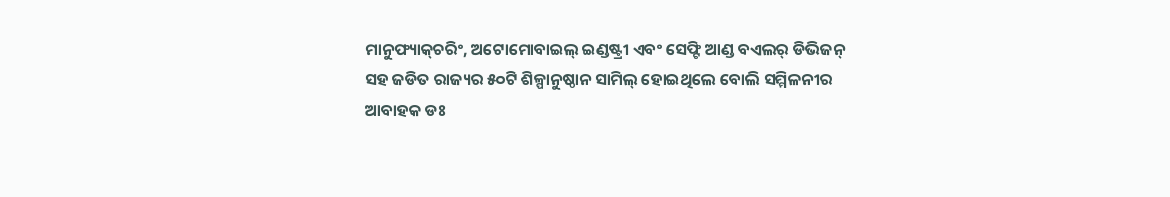ମାନୁଫ୍ୟାକ୍‌ଚରିଂ, ଅଟୋମୋବାଇଲ୍ ଇଣ୍ଡଷ୍ଟ୍ରୀ ଏବଂ ସେଫ୍ଟି ଆଣ୍ଡ ବଏଲର୍ ଡିଭିଜନ୍ ସହ ଜଡିତ ରାଜ୍ୟର ୫୦ଟି ଶିଳ୍ପାନୁଷ୍ଠାନ ସାମିଲ୍ ହୋଇଥିଲେ ବୋଲି ସମ୍ମିଳନୀର ଆବାହକ ଡଃ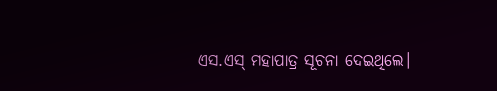ଏସ.ଏସ୍ ମହାପାତ୍ର ସୂଚନା ଦେଇଥିଲେ।